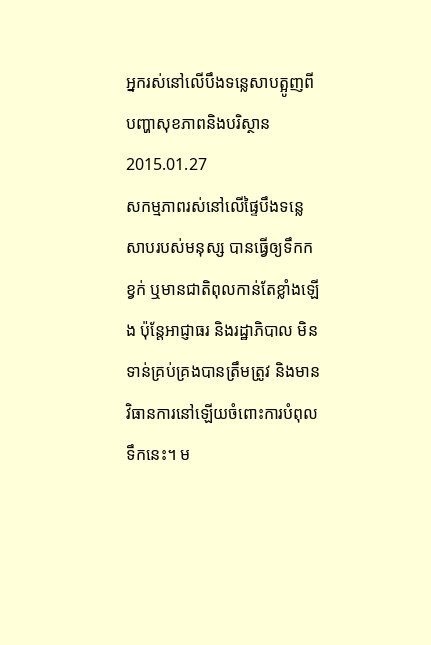អ្នករស់នៅលើបឹងទន្លេសាបត្អូញពីបញ្ហាសុខភាពនិងបរិស្ថាន
2015.01.27
សកម្មភាពរស់នៅលើផ្ទៃបឹងទន្លេសាបរបស់មនុស្ស បានធ្វើឲ្យទឹកកខ្វក់ ឬមានជាតិពុលកាន់តែខ្លាំងឡើង ប៉ុន្តែអាជ្ញាធរ និងរដ្ឋាភិបាល មិនទាន់គ្រប់គ្រងបានត្រឹមត្រូវ និងមានវិធានការនៅឡើយចំពោះការបំពុលទឹកនេះ។ ម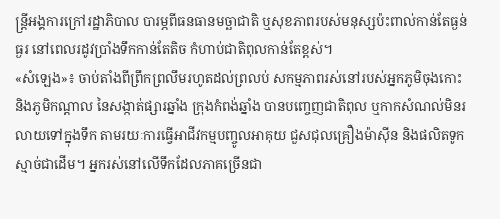ន្ត្រីអង្គការក្រៅរដ្ឋាភិបាល បារម្ភពីធនធានមច្ឆាជាតិ ឬសុខភាពរបស់មនុស្សប៉ះពាល់កាន់តែធ្ងន់ធ្ងរ នៅពេលរដូវប្រាំងទឹកកាន់តែតិច កំហាប់ជាតិពុលកាន់តែខ្ពស់។
«សំឡេង»៖ ចាប់តាំងពីព្រឹកព្រលឹមរហូតដល់ព្រលប់ សកម្មភាពរស់នៅរបស់អ្នកភូមិចុងកោះ និងភូមិកណ្ដាល នៃសង្កាត់ផ្សារឆ្នាំង ក្រុងកំពង់ឆ្នាំង បានបញ្ចេញជាតិពុល ឬកាកសំណល់មិនរលាយទៅក្នុងទឹក តាមរយៈការធ្វើអាជីវកម្មបញ្ចូលអាគុយ ជួសជុលគ្រឿងម៉ាស៊ីន និងផលិតទូកស្មាច់ជាដើម។ អ្នករស់នៅលើទឹកដែលភាគច្រើនជា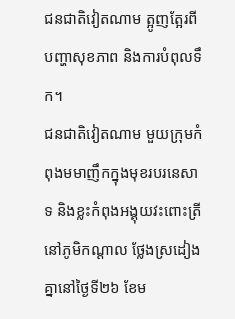ជនជាតិវៀតណាម ត្អូញត្អែរពីបញ្ហាសុខភាព និងការបំពុលទឹក។
ជនជាតិវៀតណាម មួយក្រុមកំពុងមមាញឹកក្នុងមុខរបរនេសាទ និងខ្លះកំពុងអង្គុយវះពោះត្រី នៅភូមិកណ្ដាល ថ្លែងស្រដៀងគ្នានៅថ្ងៃទី២៦ ខែម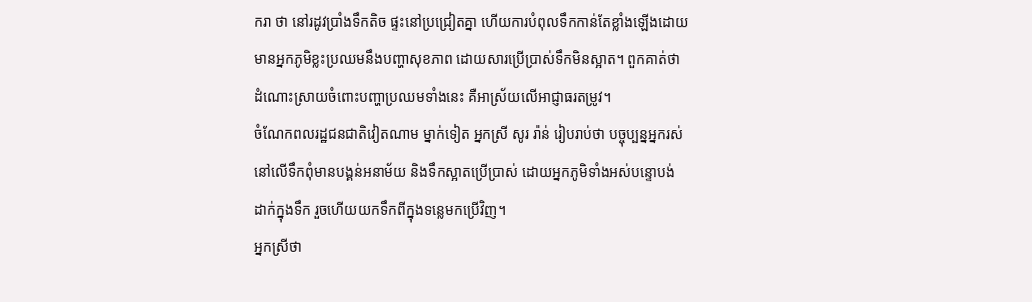ករា ថា នៅរដូវប្រាំងទឹកតិច ផ្ទះនៅប្រជ្រៀតគ្នា ហើយការបំពុលទឹកកាន់តែខ្លាំងឡើងដោយមានអ្នកភូមិខ្លះប្រឈមនឹងបញ្ហាសុខភាព ដោយសារប្រើប្រាស់ទឹកមិនស្អាត។ ពួកគាត់ថា ដំណោះស្រាយចំពោះបញ្ហាប្រឈមទាំងនេះ គឺអាស្រ័យលើអាជ្ញាធរតម្រូវ។
ចំណែកពលរដ្ឋជនជាតិវៀតណាម ម្នាក់ទៀត អ្នកស្រី សូរ រ៉ាន់ រៀបរាប់ថា បច្ចុប្បន្នអ្នករស់នៅលើទឹកពុំមានបង្គន់អនាម័យ និងទឹកស្អាតប្រើប្រាស់ ដោយអ្នកភូមិទាំងអស់បន្ទោបង់ ដាក់ក្នុងទឹក រួចហើយយកទឹកពីក្នុងទន្លេមកប្រើវិញ។
អ្នកស្រីថា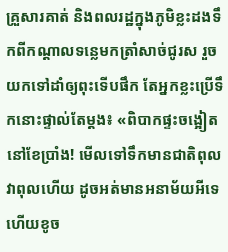គ្រួសារគាត់ និងពលរដ្ឋក្នុងភូមិខ្លះដងទឹកពីកណ្ដាលទន្លេមកត្រាំសាច់ជូរស រួចយកទៅដាំឲ្យពុះទើបផឹក តែអ្នកខ្លះប្រើទឹកនោះផ្ទាល់តែម្ដង៖ «ពិបាកផ្ទះចង្អៀតនៅខែប្រាំង! មើលទៅទឹកមានជាតិពុល វាពុលហើយ ដូចអត់មានអនាម័យអីទេ ហើយខូច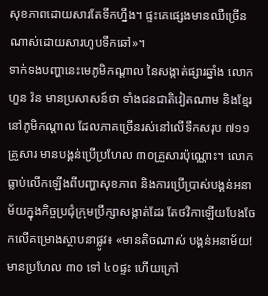សុខភាពដោយសារតែទឹកហ្នឹង។ ផ្ទះគេផ្សេងមានឈឺច្រើនណាស់ដោយសារហូបទឹកឆៅ»។
ទាក់ទងបញ្ហានេះមេភូមិកណ្ដាល នៃសង្កាត់ផ្សារឆ្នាំង លោក ហួន វ៉ន មានប្រសាសន៍ថា ទាំងជនជាតិវៀតណាម និងខ្មែរនៅភូមិកណ្ដាល ដែលភាគច្រើនរស់នៅលើទឹកសរុប ៧១១គ្រួសារ មានបង្គន់ប្រើប្រហែល ៣០គ្រួសារប៉ុណ្ណោះ។ លោកធ្លាប់លើកឡើងពីបញ្ហាសុខភាព និងការប្រើប្រាស់បង្គន់អនាម័យក្នុងកិច្ចប្រជុំក្រុមប្រឹក្សាសង្កាត់ដែរ តែថវិកាឡើយបែងចែកលើគម្រោងស្ថាបនាផ្លូវ៖ «មានតិចណាស់ បង្គន់អនាម័យ! មានប្រហែល ៣០ ទៅ ៤០ផ្ទះ ហើយក្រៅ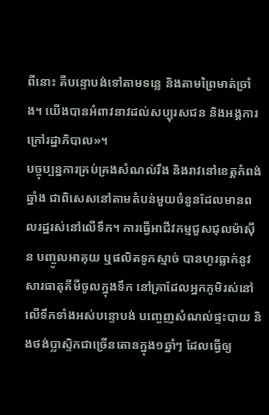ពីនោះ គឺបន្ទោបង់ទៅតាមទន្លេ និងតាមព្រៃមាត់ច្រាំង។ យើងបានអំពាវនាវដល់សប្បុរសជន និងអង្គការក្រៅរដ្ឋាភិបាល»។
បច្ចុប្បន្នការគ្រប់គ្រងសំណល់រឹង និងរាវនៅខេត្តកំពង់ឆ្នាំង ជាពិសេសនៅតាមតំបន់មួយចំនួនដែលមានពលរដ្ឋរស់នៅលើទឹក។ ការធ្វើអាជីវកម្មជួសជុលម៉ាស៊ីន បញ្ចូលអាគុយ ឬផលិតទូកស្មាច់ បានហូរធ្លាក់នូវសារធាតុគីមីចូលក្នុងទឹក នៅគ្រាដែលអ្នកភូមិរស់នៅលើទឹកទាំងអស់បន្ទោបង់ បញ្ចេញសំណល់ផ្ទះបាយ និងថង់ប្លាស្ទិកជាច្រើនតោនក្នុង១ឆ្នាំៗ ដែលធ្វើឲ្យ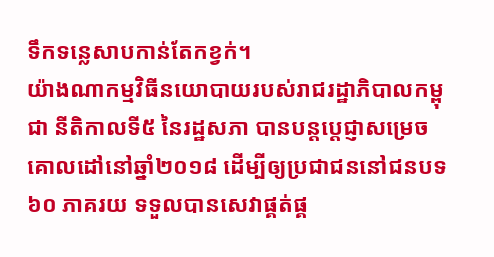ទឹកទន្លេសាបកាន់តែកខ្វក់។
យ៉ាងណាកម្មវិធីនយោបាយរបស់រាជរដ្ឋាភិបាលកម្ពុជា នីតិកាលទី៥ នៃរដ្ឋសភា បានបន្តប្ដេជ្ញាសម្រេចគោលដៅនៅឆ្នាំ២០១៨ ដើម្បីឲ្យប្រជាជននៅជនបទ ៦០ ភាគរយ ទទួលបានសេវាផ្គត់ផ្គ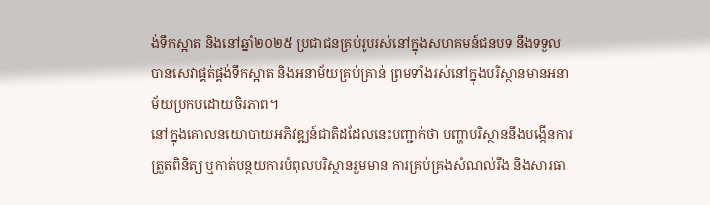ង់ទឹកស្អាត និងនៅឆ្នាំ២០២៥ ប្រជាជនគ្រប់រូបរស់នៅក្នុងសហគមន៍ជនបទ នឹងទទួលបានសេវាផ្គត់ផ្គង់ទឹកស្អាត និងអនាម័យគ្រប់គ្រាន់ ព្រមទាំងរស់នៅក្នុងបរិស្ថានមានអនាម័យប្រកបដោយចិរភាព។
នៅក្នុងគោលនយោបាយអភិវឌ្ឍន៍ជាតិដដែលនេះបញ្ជាក់ថា បញ្ហាបរិស្ថាននឹងបង្កើនការត្រួតពិនិត្យ ឬកាត់បន្ថយការបំពុលបរិស្ថានរួមមាន ការគ្រប់គ្រងសំណល់រឹង និងសារធា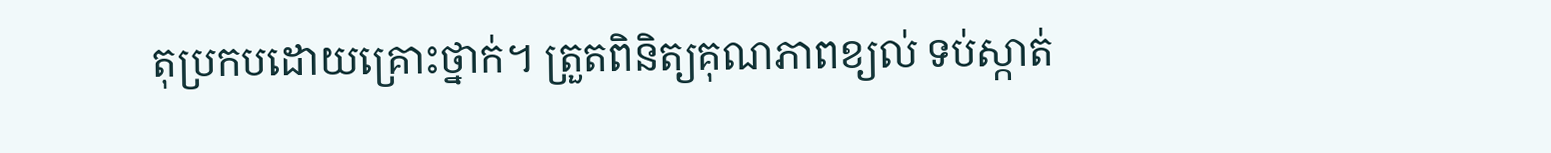តុប្រកបដោយគ្រោះថ្នាក់។ ត្រួតពិនិត្យគុណភាពខ្យល់ ទប់ស្កាត់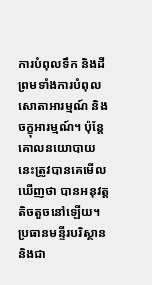ការបំពុលទឹក និងដី ព្រមទាំងការបំពុលសោតាអារម្មណ៍ និងចក្ខុអារម្មណ៍។ ប៉ុន្តែគោលនយោបាយនេះត្រូវបានគេមើលឃើញថា បានអនុវត្តតិចតួចនៅឡើយ។
ប្រធានមន្ទីរបរិស្ថាន និងជា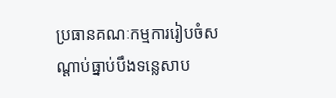ប្រធានគណៈកម្មការរៀបចំសណ្ដាប់ធ្នាប់បឹងទន្លេសាប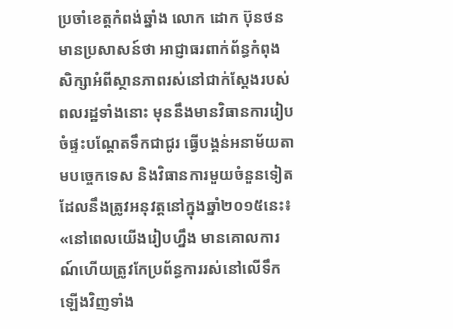ប្រចាំខេត្តកំពង់ឆ្នាំង លោក ដោក ប៊ុនថន មានប្រសាសន៍ថា អាជ្ញាធរពាក់ព័ន្ធកំពុងសិក្សាអំពីស្ថានភាពរស់នៅជាក់ស្ដែងរបស់ពលរដ្ឋទាំងនោះ មុននឹងមានវិធានការរៀបចំផ្ទះបណ្ដែតទឹកជាជូរ ធ្វើបង្គន់អនាម័យតាមបច្ចេកទេស និងវិធានការមួយចំនួនទៀតដែលនឹងត្រូវអនុវត្តនៅក្នុងឆ្នាំ២០១៥នេះ៖ «នៅពេលយើងរៀបហ្នឹង មានគោលការណ៍ហើយត្រូវកែប្រព័ន្ធការរស់នៅលើទឹកឡើងវិញទាំង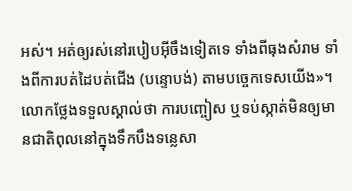អស់។ អត់ឲ្យរស់នៅរបៀបអ៊ីចឹងទៀតទេ ទាំងពីធុងសំរាម ទាំងពីការបត់ដៃបត់ជើង (បន្ទោបង់) តាមបច្ចេកទេសយើង»។
លោកថ្លែងទទួលស្គាល់ថា ការបញ្ចៀស ឬទប់ស្កាត់មិនឲ្យមានជាតិពុលនៅក្នុងទឹកបឹងទន្លេសា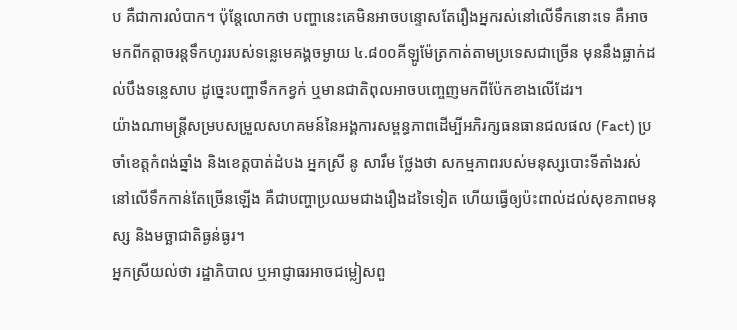ប គឺជាការលំបាក។ ប៉ុន្តែលោកថា បញ្ហានេះគេមិនអាចបន្ទោសតែរឿងអ្នករស់នៅលើទឹកនោះទេ គឺអាចមកពីកត្តាចរន្តទឹកហូររបស់ទន្លេមេគង្គចម្ងាយ ៤.៨០០គីឡូម៉ែត្រកាត់តាមប្រទេសជាច្រើន មុននឹងធ្លាក់ដល់បឹងទន្លេសាប ដូច្នេះបញ្ហាទឹកកខ្វក់ ឬមានជាតិពុលអាចបញ្ចេញមកពីប៉ែកខាងលើដែរ។
យ៉ាងណាមន្ត្រីសម្របសម្រួលសហគមន៍នៃអង្គការសម្ពន្ធភាពដើម្បីអភិរក្សធនធានជលផល (Fact) ប្រចាំខេត្តកំពង់ឆ្នាំង និងខេត្តបាត់ដំបង អ្នកស្រី នូ សារឹម ថ្លែងថា សកម្មភាពរបស់មនុស្សបោះទីតាំងរស់នៅលើទឹកកាន់តែច្រើនឡើង គឺជាបញ្ហាប្រឈមជាងរឿងដទៃទៀត ហើយធ្វើឲ្យប៉ះពាល់ដល់សុខភាពមនុស្ស និងមច្ឆាជាតិធ្ងន់ធ្ងរ។
អ្នកស្រីយល់ថា រដ្ឋាភិបាល ឬអាជ្ញាធរអាចជម្លៀសពួ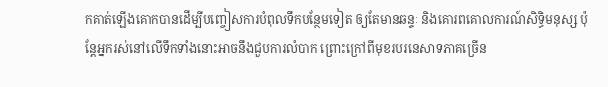កគាត់ឡើងគោកបានដើម្បីបញ្ចៀសការបំពុលទឹកបន្ថែមទៀត ឲ្យតែមានឆន្ទៈ និងគោរពគោលការណ៍សិទ្ធិមនុស្ស ប៉ុន្តែអ្នករស់នៅលើទឹកទាំងនោះអាចនឹងជួបការលំបាក ព្រោះក្រៅពីមុខរបរនេសាទភាគច្រើន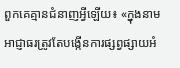ពួកគេគ្មានជំនាញអ្វីឡើយ៖ «ក្នុងនាមអាជ្ញាធរត្រូវតែបង្កើនការផ្សព្វផ្សាយអំ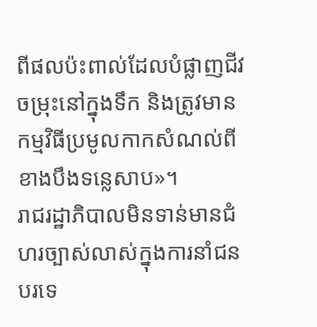ពីផលប៉ះពាល់ដែលបំផ្លាញជីវចម្រុះនៅក្នុងទឹក និងត្រូវមានកម្មវិធីប្រមូលកាកសំណល់ពីខាងបឹងទន្លេសាប»។
រាជរដ្ឋាភិបាលមិនទាន់មានជំហរច្បាស់លាស់ក្នុងការនាំជនបរទេ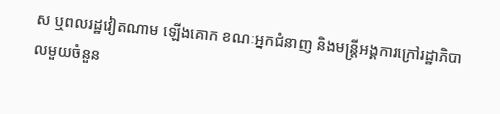ស ឬពលរដ្ឋវៀតណាម ឡើងគោក ខណៈអ្នកជំនាញ និងមន្ត្រីអង្គការក្រៅរដ្ឋាភិបាលមួយចំនួន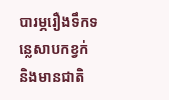បារម្ភរឿងទឹកទន្លេសាបកខ្វក់ និងមានជាតិ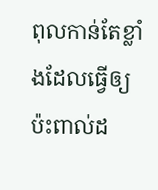ពុលកាន់តែខ្លាំងដែលធ្វើឲ្យប៉ះពាល់ដ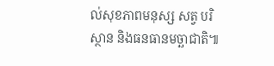ល់សុខភាពមនុស្ស សត្វ បរិស្ថាន និងធនធានមច្ឆាជាតិ៕